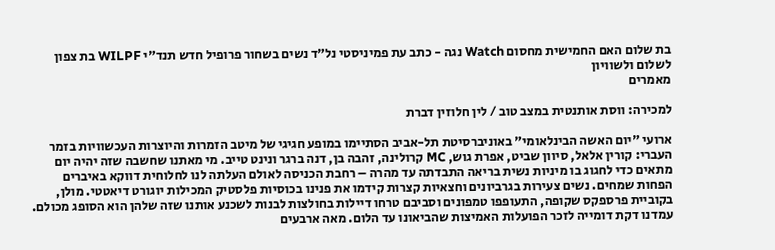בת שלום האם החמישית מחסום Watch נגה - כתב עת פמיניסטי נל"ד נשים בשחור פרופיל חדש תנד"י WILPF בת צפון לשלום ולשוויון
מאמרים

למכירה: ווסת אותנטית במצב טוב / לין חלוזין דברת

ארועי "יום האשה הבינלאומי" באוניברסיטת תל-אביב הסתיימו במופע חגיגי של מיטב הזמרות והיוצרות העכשוויות בזמר העברי: קורין אלאל, סיוון שביט, אפרת גוש, MC קרולינה, זהבה בן, דנה ברגר ונינט טייב. מי מאתנו שחשבה שזה יהיה יום מתאים כדי לחגוג בו מיניות נשית בריאה התבדתה עד מהרה – רחבת הכניסה לאולם העלתה לנו לחלוחית דווקא באיברים הפחות שמחים. נשים צעירות בגרביונים וחצאיות קצרות קידמו את פנינו בכוסיות פלסטיק המכילות יוגורט דיאטטי. מולן, בקוביית פרספקס שקופה, התעופפו טמפונים וסביבם טרחו דיילות בחולצות לבנות לשכנע אותנו שזה שלהן הוא הסופג מכולם. עמדנו דקת דומייה לזכר הפועלות האמיצות שהביאונו עד הלום. מאה ארבעים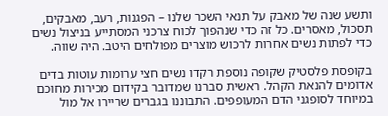ותשע שנה של מאבק על תנאי השכר שלנו – הפגנות, רעב, מאבקים, תסכול, מאסרים. כל זה כדי שנהפוך לכוח צרכני המסתייע בניצול נשים כדי לפתות נשים אחרות לרכוש מוצרים מפולחים היטב. היה שווה.

בקופסת פלסטיק שקופה נוספת רקדו נשים חצי ערומות עוטות בדים אדומים להנאת הקהל. ראשית סברנו שמדובר בקידום מכירות מחוכם במיוחד לסופגני הדם המעופפים. התבוננו בגברים שריירו אל מול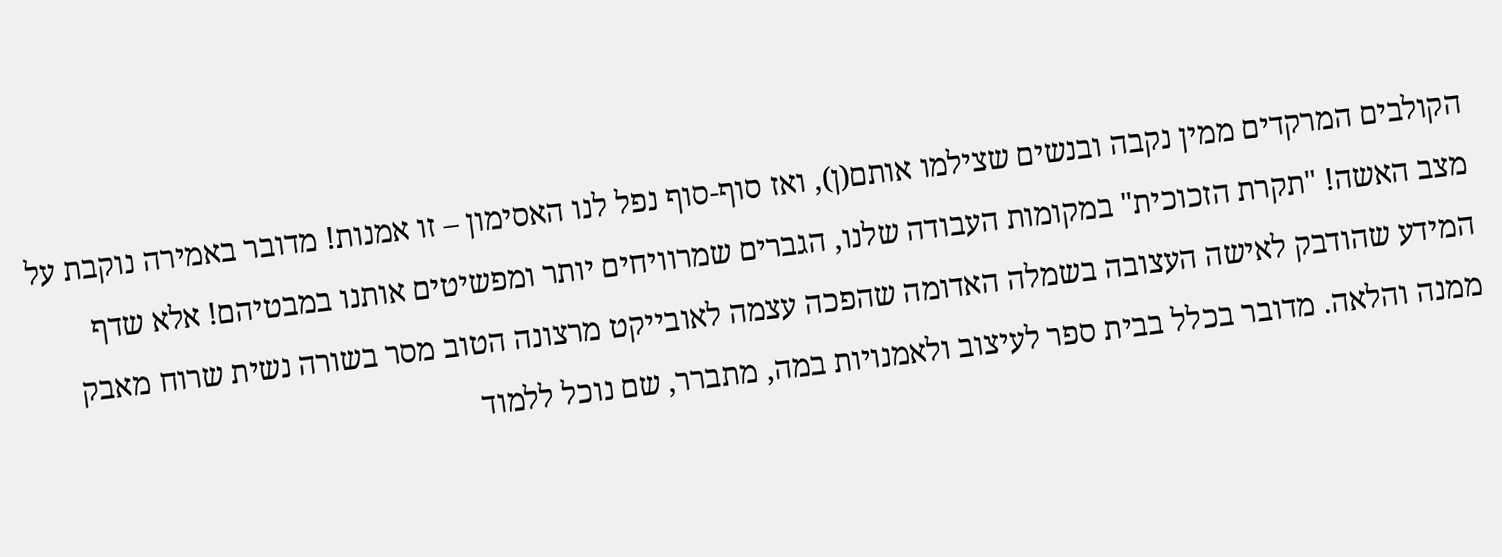הקולבים המרקדים ממין נקבה ובנשים שצילמו אותם(ן), ואז סוף-סוף נפל לנו האסימון – זו אמנות! מדובר באמירה נוקבת על מצב האשה! "תקרת הזכוכית" במקומות העבודה שלנו, הגברים שמרוויחים יותר ומפשיטים אותנו במבטיהם! אלא שדף המידע שהודבק לאישה העצובה בשמלה האדומה שהפכה עצמה לאובייקט מרצונה הטוב מסר בשורה נשית שרוח מאבק ממנה והלאה. מדובר בכלל בבית ספר לעיצוב ולאמנויות במה, מתברר, שם נוכל ללמוד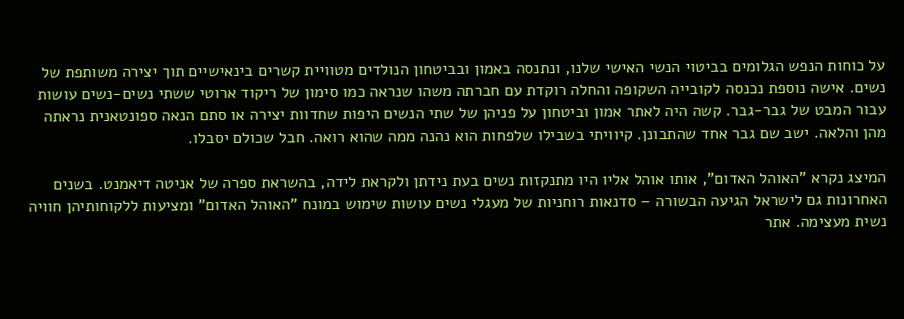על כוחות הנפש הגלומים בביטוי הנשי האישי שלנו, ונתנסה באמון ובביטחון הנולדים מטוויית קשרים בינאישיים תוך יצירה משותפת של נשים. אישה נוספת נכנסה לקובייה השקופה והחלה רוקדת עם חברתה משהו שנראה כמו סימון של ריקוד ארוטי ששתי נשים-נשים עושות עבור המבט של גבר-גבר. קשה היה לאתר אמון וביטחון על פניהן של שתי הנשים היפות שחדוות יצירה או סתם הנאה ספונטאנית נראתה מהן והלאה. ישב שם גבר אחד שהתבונן. קיוויתי בשבילו שלפחות הוא נהנה ממה שהוא רואה. חבל שכולם יסבלו.

המיצג נקרא "האוהל האדום", אותו אוהל אליו היו מתנקזות נשים בעת נידתן ולקראת לידה, בהשראת ספרה של אניטה דיאמנט. בשנים האחרונות גם לישראל הגיעה הבשורה – סדנאות רוחניות של מעגלי נשים עושות שימוש במונח "האוהל האדום" ומציעות ללקוחותיהן חוויה נשית מעצימה. אתר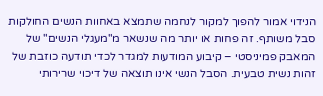הנידוי אמור להפוך למקור לנחמה שתמצא באחוות הנשים החולקות סבל משותף. זה פחות או יותר מה שנשאר מ"מעגלי הנשים" של המאבק פמיניסטי – קיבוע המודעות למגדר לכדי תודעה כוזבת של זהות נשית טבעית. הסבל הנשי אינו תוצאה של דיכוי שרירותי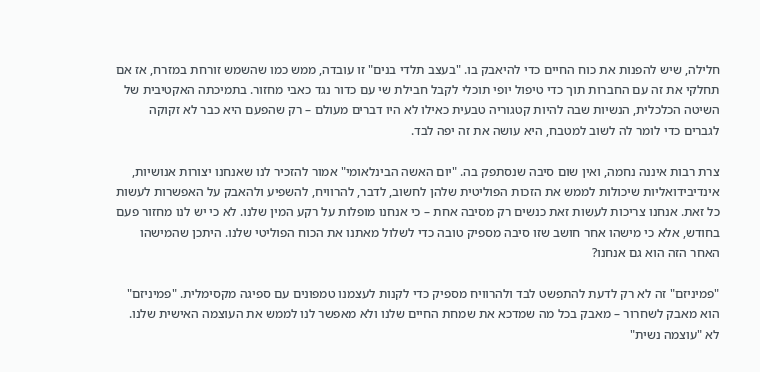חלילה, שיש להפנות את כוח החיים כדי להיאבק בו. "בעצב תלדי בנים" זו עובדה, ממש כמו שהשמש זורחת במזרח, אז אם תחלקי את זה עם החברות תוך כדי טיפול יופי תוכלי לקבל חבילת שי עם כדור נגד כאבי מחזור. בתמיכתה האקטיבית של השיטה הכלכלית, הנשיות שבה להיות קטגוריה טבעית כאילו לא היו דברים מעולם – רק שהפעם היא כבר לא זקוקה לגברים כדי לומר לה לשוב למטבח, היא עושה את זה יפה לבד.

צרת רבות איננה נחמה, ואין שום סיבה שנסתפק בה. "יום האשה הבינלאומי" אמור להזכיר לנו שאנחנו יצורות אנושיות, אינדיבידואליות שיכולות לממש את הזכות הפוליטית שלהן לחשוב, לדבר, להרוויח, להשפיע ולהאבק על האפשרות לעשות כל זאת. אנחנו צריכות לעשות זאת כנשים רק מסיבה אחת – כי אנחנו מופלות על רקע המין שלנו. לא כי יש לנו מחזור פעם בחודש, אלא כי מישהו אחר חושב שזו סיבה מספיק טובה כדי לשלול מאתנו את הכוח הפוליטי שלנו. היתכן שהמישהו האחר הזה הוא גם אנחנו?

"פמיניזם" זה לא רק לדעת להתפשט לבד ולהרוויח מספיק כדי לקנות לעצמנו טמפונים עם ספיגה מקסימלית. "פמיניזם" הוא מאבק לשחרור – מאבק בכל מה שמדכא את שמחת החיים שלנו ולא מאפשר לנו לממש את העוצמה האישית שלנו. לא "עוצמה נשית"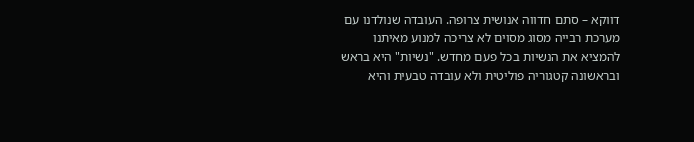דווקא – סתם חדווה אנושית צרופה. העובדה שנולדנו עם מערכת רבייה מסוג מסוים לא צריכה למנוע מאיתנו להמציא את הנשיות בכל פעם מחדש. "נשיות" היא בראש ובראשונה קטגוריה פוליטית ולא עובדה טבעית והיא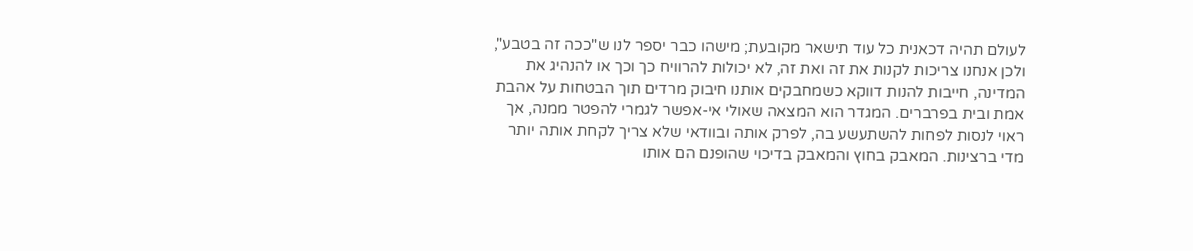לעולם תהיה דכאנית כל עוד תישאר מקובעת; מישהו כבר יספר לנו ש"ככה זה בטבע", ולכן אנחנו צריכות לקנות את זה ואת זה, לא יכולות להרוויח כך וכך או להנהיג את המדינה, חייבות להנות דווקא כשמחבקים אותנו חיבוק מרדים תוך הבטחות על אהבת אמת ובית בפרברים. המגדר הוא המצאה שאולי אי-אפשר לגמרי להפטר ממנה, אך ראוי לנסות לפחות להשתעשע בה, לפרק אותה ובוודאי שלא צריך לקחת אותה יותר מדי ברצינות. המאבק בחוץ והמאבק בדיכוי שהופנם הם אותו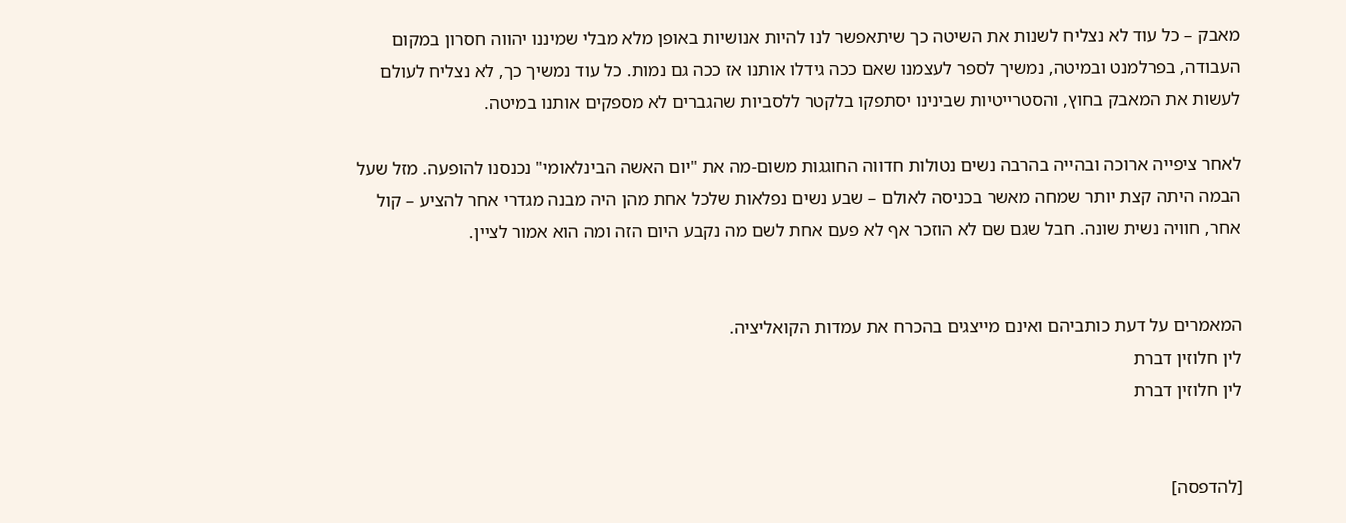מאבק – כל עוד לא נצליח לשנות את השיטה כך שיתאפשר לנו להיות אנושיות באופן מלא מבלי שמיננו יהווה חסרון במקום העבודה, בפרלמנט ובמיטה, נמשיך לספר לעצמנו שאם ככה גידלו אותנו אז ככה גם נמות. כל עוד נמשיך כך, לא נצליח לעולם לעשות את המאבק בחוץ, והסטרייטיות שבינינו יסתפקו בלקטר ללסביות שהגברים לא מספקים אותנו במיטה.

לאחר ציפייה ארוכה ובהייה בהרבה נשים נטולות חדווה החוגגות משום-מה את "יום האשה הבינלאומי" נכנסנו להופעה. מזל שעל הבמה היתה קצת יותר שמחה מאשר בכניסה לאולם – שבע נשים נפלאות שלכל אחת מהן היה מבנה מגדרי אחר להציע – קול אחר, חוויה נשית שונה. חבל שגם שם לא הוזכר אף לא פעם אחת לשם מה נקבע היום הזה ומה הוא אמור לציין.


המאמרים על דעת כותביהם ואינם מייצגים בהכרח את עמדות הקואליציה.
לין חלוזין דברת
לין חלוזין דברת


[להדפסה]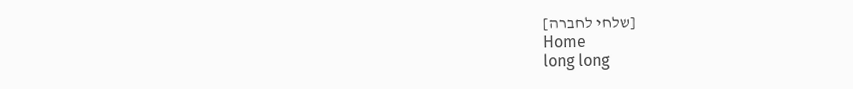[שלחי לחברה]
Home
long long